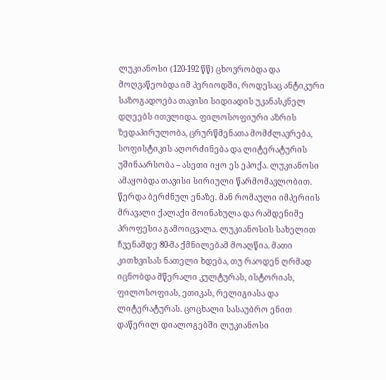ლუკიანოსი (120-192 წწ) ცხოვრობდა და მოღვაწეობდა იმ პერიოდში, როდესაც ანტიკური საზოგადოება თავისი სიდიადის უკანასკნელ დღეებს ითვლიდა. ფილოსოფიური აზრის ზედაპირულობა, ცრურწმენათა მომძლავრება, სოფისტიკის აღორძინება და ლიტერატურის უშინაარსობა – ასეთი იყო ეს ეპოქა. ლუკიანოსი ამაყობდა თავისი სირიული წარმომავლობით. წერდა ბერძნულ ენაზე. მან რომაული იმპერიის მრავალი ქალაქი მოინახულა და რამდენიმე პროფესია გამოიცვალა. ლუკიანოსის სახელით ჩვენამდე 80-მა ქმნილებამ მოაღწია. მათი კითხვისას ნათელი ხდება, თუ რაოდენ ღრმად იცნობდა მწერალი კულტურას, ისტორიას, ფილოსოფიას, ეთიკას, რელიგიასა და ლიტერატურას. ცოცხალი სასაუბრო ენით დაწერილ დიალოგებში ლუკიანოსი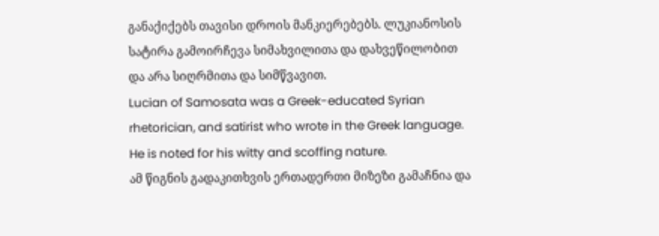განაქიქებს თავისი დროის მანკიერებებს. ლუკიანოსის სატირა გამოირჩევა სიმახვილითა და დახვეწილობით და არა სიღრმითა და სიმწვავით.
Lucian of Samosata was a Greek-educated Syrian rhetorician, and satirist who wrote in the Greek language. He is noted for his witty and scoffing nature.
ამ წიგნის გადაკითხვის ერთადერთი მიზეზი გამაჩნია და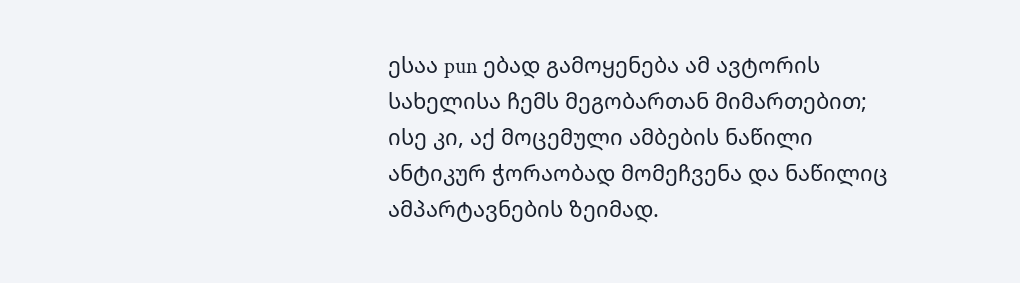ესაა pun ებად გამოყენება ამ ავტორის სახელისა ჩემს მეგობართან მიმართებით; ისე კი, აქ მოცემული ამბების ნაწილი ანტიკურ ჭორაობად მომეჩვენა და ნაწილიც ამპარტავნების ზეიმად.